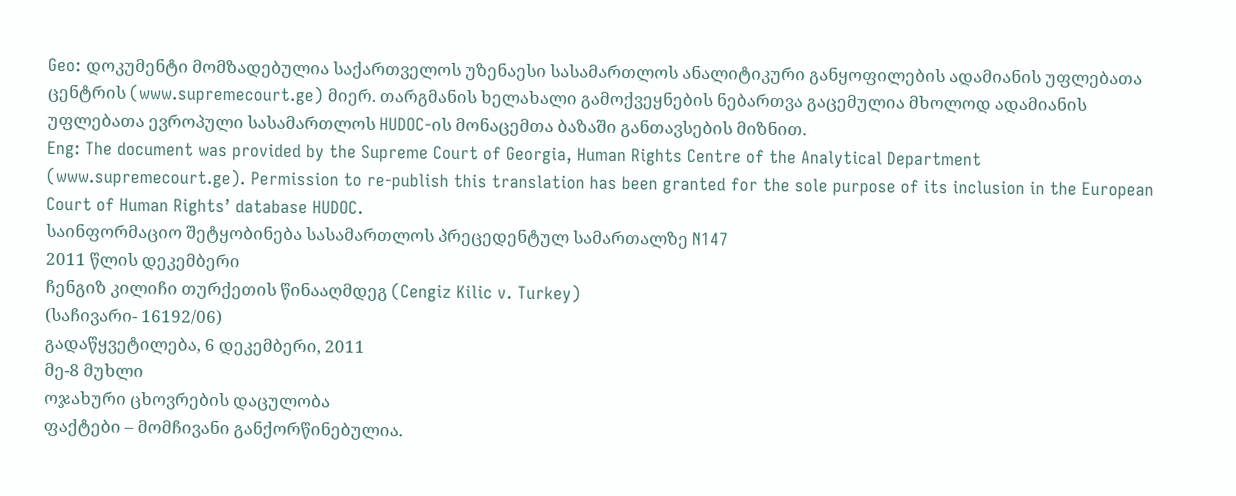Geo: დოკუმენტი მომზადებულია საქართველოს უზენაესი სასამართლოს ანალიტიკური განყოფილების ადამიანის უფლებათა ცენტრის (www.supremecourt.ge) მიერ. თარგმანის ხელახალი გამოქვეყნების ნებართვა გაცემულია მხოლოდ ადამიანის უფლებათა ევროპული სასამართლოს HUDOC-ის მონაცემთა ბაზაში განთავსების მიზნით.
Eng: The document was provided by the Supreme Court of Georgia, Human Rights Centre of the Analytical Department (www.supremecourt.ge). Permission to re-publish this translation has been granted for the sole purpose of its inclusion in the European Court of Human Rights’ database HUDOC.
საინფორმაციო შეტყობინება სასამართლოს პრეცედენტულ სამართალზე N147
2011 წლის დეკემბერი
ჩენგიზ კილიჩი თურქეთის წინააღმდეგ (Cengiz Kilic v. Turkey)
(საჩივარი- 16192/06)
გადაწყვეტილება, 6 დეკემბერი, 2011
მე-8 მუხლი
ოჯახური ცხოვრების დაცულობა
ფაქტები – მომჩივანი განქორწინებულია.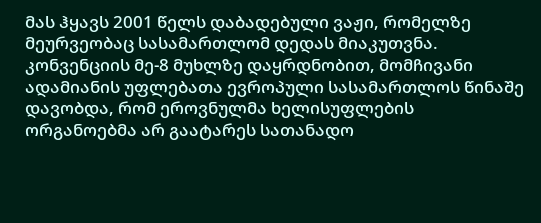მას ჰყავს 2001 წელს დაბადებული ვაჟი, რომელზე მეურვეობაც სასამართლომ დედას მიაკუთვნა. კონვენციის მე-8 მუხლზე დაყრდნობით, მომჩივანი ადამიანის უფლებათა ევროპული სასამართლოს წინაშე დავობდა, რომ ეროვნულმა ხელისუფლების ორგანოებმა არ გაატარეს სათანადო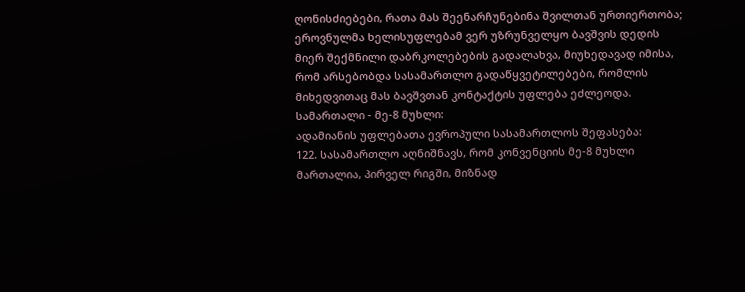ღონისძიებები, რათა მას შეენარჩუნებინა შვილთან ურთიერთობა; ეროვნულმა ხელისუფლებამ ვერ უზრუნველყო ბავშვის დედის მიერ შექმნილი დაბრკოლებების გადალახვა, მიუხედავად იმისა, რომ არსებობდა სასამართლო გადაწყვეტილებები, რომლის მიხედვითაც მას ბავშვთან კონტაქტის უფლება ეძლეოდა.
სამართალი - მე-8 მუხლი:
ადამიანის უფლებათა ევროპული სასამართლოს შეფასება:
122. სასამართლო აღნიშნავს, რომ კონვენციის მე-8 მუხლი მართალია, პირველ რიგში, მიზნად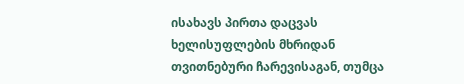ისახავს პირთა დაცვას ხელისუფლების მხრიდან თვითნებური ჩარევისაგან, თუმცა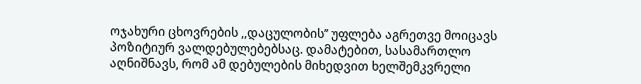ოჯახური ცხოვრების ,,დაცულობის’’ უფლება აგრეთვე მოიცავს პოზიტიურ ვალდებულებებსაც. დამატებით, სასამართლო აღნიშნავს, რომ ამ დებულების მიხედვით ხელშემკვრელი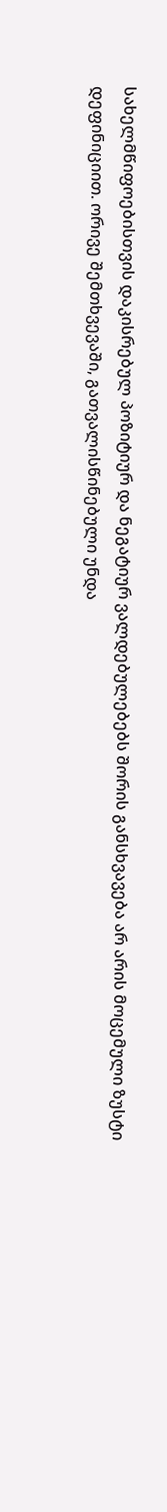სახელმწიფოებისთვის დაკისრებულ პოზიტიურ და ნეგატიურ ვალდებულებებს შორის განსხვავება არ არის მოცემული ზუსტი დეფინიციით. ორივე შემთხვევაში, გათვალისწინებული უნდა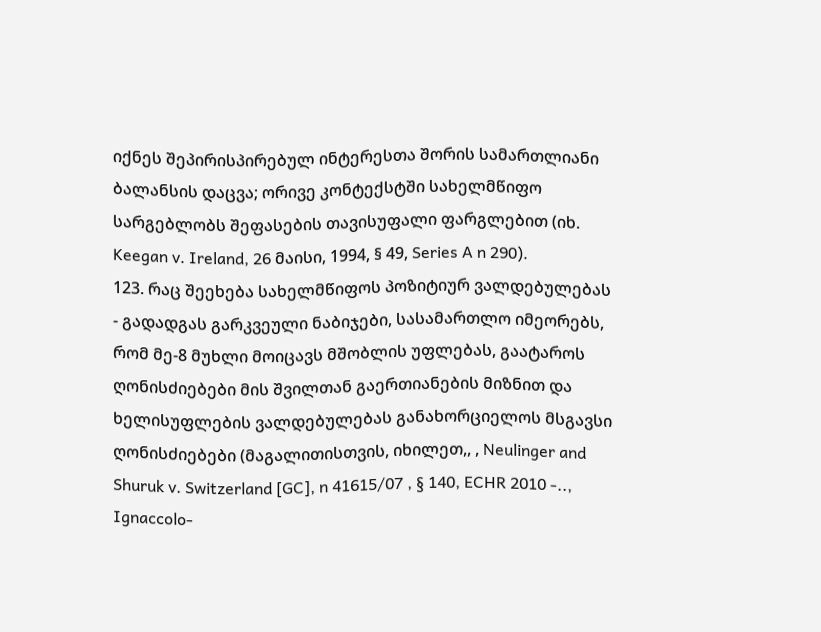იქნეს შეპირისპირებულ ინტერესთა შორის სამართლიანი ბალანსის დაცვა; ორივე კონტექსტში სახელმწიფო სარგებლობს შეფასების თავისუფალი ფარგლებით (იხ. Keegan v. Ireland, 26 მაისი, 1994, § 49, Series A n 290).
123. რაც შეეხება სახელმწიფოს პოზიტიურ ვალდებულებას - გადადგას გარკვეული ნაბიჯები, სასამართლო იმეორებს, რომ მე-8 მუხლი მოიცავს მშობლის უფლებას, გაატაროს ღონისძიებები მის შვილთან გაერთიანების მიზნით და ხელისუფლების ვალდებულებას განახორციელოს მსგავსი ღონისძიებები (მაგალითისთვის, იხილეთ,, , Neulinger and Shuruk v. Switzerland [GC], n 41615/07 , § 140, ECHR 2010 -.., Ignaccolo-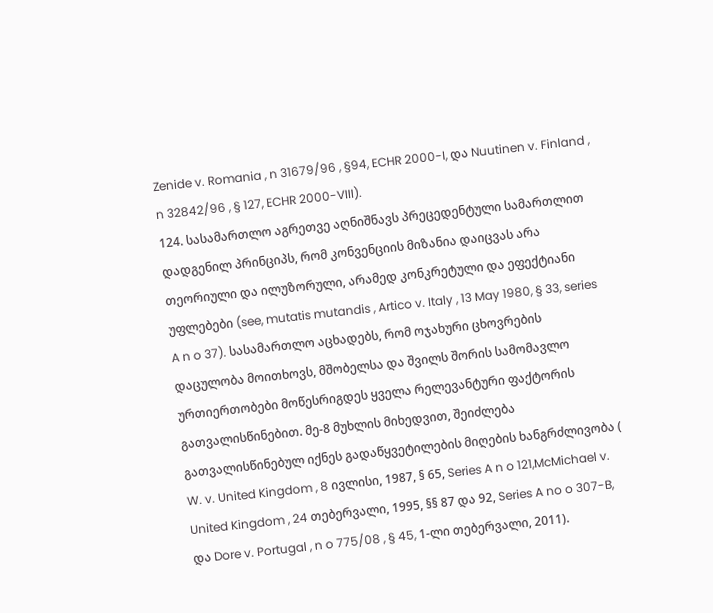Zenide v. Romania , n 31679/96 , §94, ECHR 2000-I, და Nuutinen v. Finland , n 32842/96 , § 127, ECHR 2000-VIII).
124. სასამართლო აგრეთვე აღნიშნავს პრეცედენტული სამართლით დადგენილ პრინციპს, რომ კონვენციის მიზანია დაიცვას არა თეორიული და ილუზორული, არამედ კონკრეტული და ეფექტიანი უფლებები (see, mutatis mutandis , Artico v. Italy , 13 May 1980, § 33, series A n o 37). სასამართლო აცხადებს, რომ ოჯახური ცხოვრების დაცულობა მოითხოვს, მშობელსა და შვილს შორის სამომავლო ურთიერთობები მოწესრიგდეს ყველა რელევანტური ფაქტორის გათვალისწინებით. მე-8 მუხლის მიხედვით, შეიძლება გათვალისწინებულ იქნეს გადაწყვეტილების მიღების ხანგრძლივობა ( W. v. United Kingdom , 8 ივლისი, 1987, § 65, Series A n o 121,McMichael v. United Kingdom , 24 თებერვალი, 1995, §§ 87 და 92, Series A no o 307-B, და Dore v. Portugal , n o 775/08 , § 45, 1-ლი თებერვალი, 2011).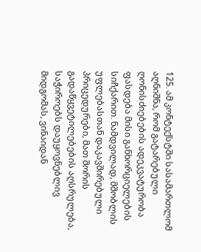125. ამ კონტექსტში სასამართლომ აღნიშნა, რომ გატარებული ღონისძიებების ადეკვატურობა ფასდება მისი განხორციელების სიჩქარით. ნამდვილად, მშობლის უფლებასთან დაკავშირებული პრიცედურები, მათ შორის გადაწყვეტილებების აღსრულება, საჭიროებს დაუყოვნებლივ მიდგომას, ვინაიდან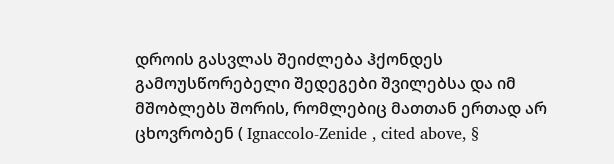დროის გასვლას შეიძლება ჰქონდეს გამოუსწორებელი შედეგები შვილებსა და იმ მშობლებს შორის, რომლებიც მათთან ერთად არ ცხოვრობენ ( Ignaccolo-Zenide , cited above, §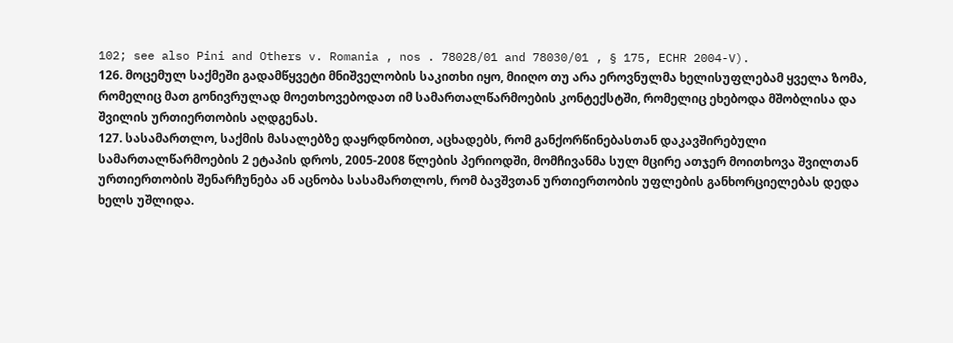102; see also Pini and Others v. Romania , nos . 78028/01 and 78030/01 , § 175, ECHR 2004-V).
126. მოცემულ საქმეში გადამწყვეტი მნიშველობის საკითხი იყო, მიიღო თუ არა ეროვნულმა ხელისუფლებამ ყველა ზომა, რომელიც მათ გონივრულად მოეთხოვებოდათ იმ სამართალწარმოების კონტექსტში, რომელიც ეხებოდა მშობლისა და შვილის ურთიერთობის აღდგენას.
127. სასამართლო, საქმის მასალებზე დაყრდნობით, აცხადებს, რომ განქორწინებასთან დაკავშირებული სამართალწარმოების 2 ეტაპის დროს, 2005-2008 წლების პერიოდში, მომჩივანმა სულ მცირე ათჯერ მოითხოვა შვილთან ურთიერთობის შენარჩუნება ან აცნობა სასამართლოს, რომ ბავშვთან ურთიერთობის უფლების განხორციელებას დედა ხელს უშლიდა.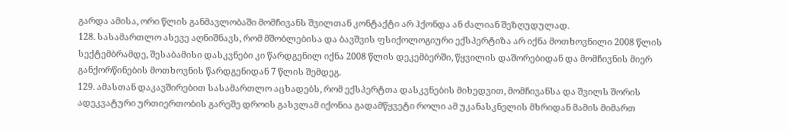გარდა ამისა, ორი წლის განმავლობაში მომჩივანს შვილთან კონტაქტი არ ჰქონდა ან ძალიან შეზღუდულად.
128. სასამართლო ასევე აღნიშნავს, რომ მშობლებისა და ბავშვის ფსიქოლოგიური ექსპერტიზა არ იქნა მოთხოვნილი 2008 წლის სექტემბრამდე, შესაბამისი დასკვნები კი წარდგენილ იქნა 2008 წლის დეკემბერში, წყვილის დაშორებიდან და მომჩივნის მიერ განქორწინების მოთხოვნის წარდგენიდან 7 წლის შემდეგ.
129. ამასთან დაკავშირებით სასამართლო აცხადებს, რომ ექსპერტთა დასკვნების მიხედვით, მომჩივანსა და შვილს შორის ადეკვატური ურთიერთობის გარეშე დროის გასვლამ იქონია გადამწყვეტი როლი ამ უკანასკნელის მხრიდან მამის მიმართ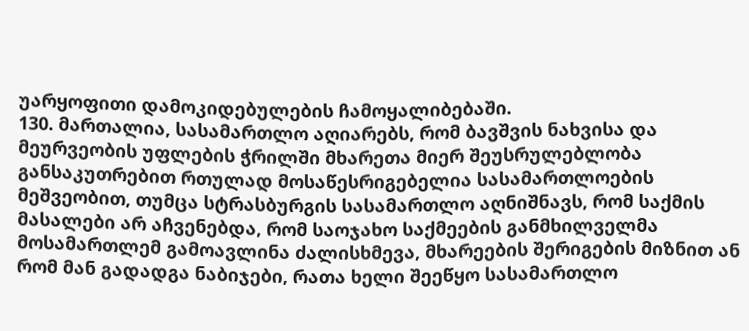უარყოფითი დამოკიდებულების ჩამოყალიბებაში.
130. მართალია, სასამართლო აღიარებს, რომ ბავშვის ნახვისა და მეურვეობის უფლების ჭრილში მხარეთა მიერ შეუსრულებლობა განსაკუთრებით რთულად მოსაწესრიგებელია სასამართლოების მეშვეობით, თუმცა სტრასბურგის სასამართლო აღნიშნავს, რომ საქმის მასალები არ აჩვენებდა, რომ საოჯახო საქმეების განმხილველმა მოსამართლემ გამოავლინა ძალისხმევა, მხარეების შერიგების მიზნით ან რომ მან გადადგა ნაბიჯები, რათა ხელი შეეწყო სასამართლო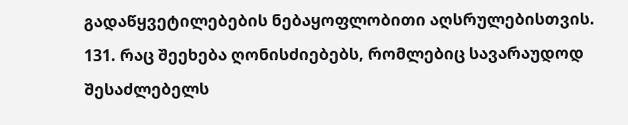გადაწყვეტილებების ნებაყოფლობითი აღსრულებისთვის.
131. რაც შეეხება ღონისძიებებს, რომლებიც სავარაუდოდ შესაძლებელს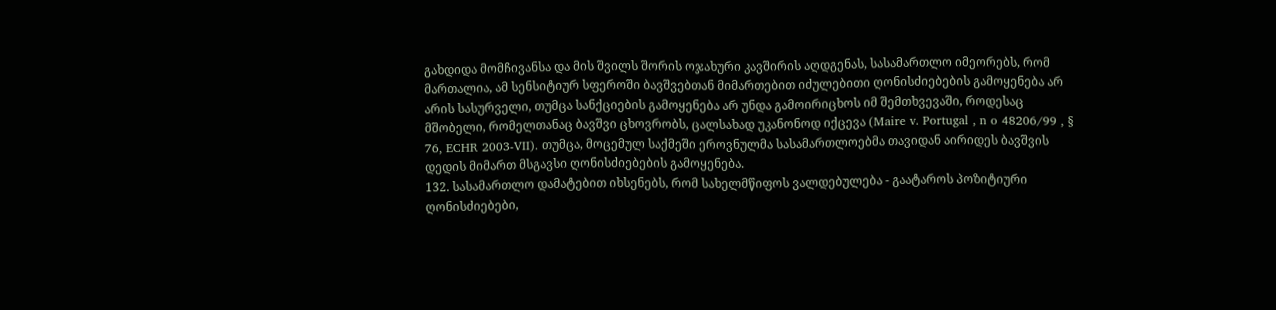გახდიდა მომჩივანსა და მის შვილს შორის ოჯახური კავშირის აღდგენას, სასამართლო იმეორებს, რომ მართალია, ამ სენსიტიურ სფეროში ბავშვებთან მიმართებით იძულებითი ღონისძიებების გამოყენება არ არის სასურველი, თუმცა სანქციების გამოყენება არ უნდა გამოირიცხოს იმ შემთხვევაში, როდესაც მშობელი, რომელთანაც ბავშვი ცხოვრობს, ცალსახად უკანონოდ იქცევა (Maire v. Portugal , n o 48206/99 , § 76, ECHR 2003-VII). თუმცა, მოცემულ საქმეში ეროვნულმა სასამართლოებმა თავიდან აირიდეს ბავშვის დედის მიმართ მსგავსი ღონისძიებების გამოყენება.
132. სასამართლო დამატებით იხსენებს, რომ სახელმწიფოს ვალდებულება - გაატაროს პოზიტიური ღონისძიებები,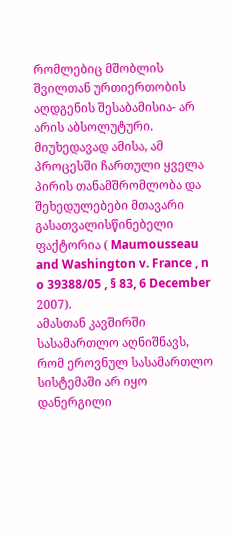რომლებიც მშობლის შვილთან ურთიერთობის აღდგენის შესაბამისია- არ არის აბსოლუტური. მიუხედავად ამისა, ამ პროცესში ჩართული ყველა პირის თანამშრომლობა და შეხედულებები მთავარი გასათვალისწინებელი ფაქტორია ( Maumousseau and Washington v. France , n o 39388/05 , § 83, 6 December 2007).
ამასთან კავშირში სასამართლო აღნიშნავს, რომ ეროვნულ სასამართლო სისტემაში არ იყო დანერგილი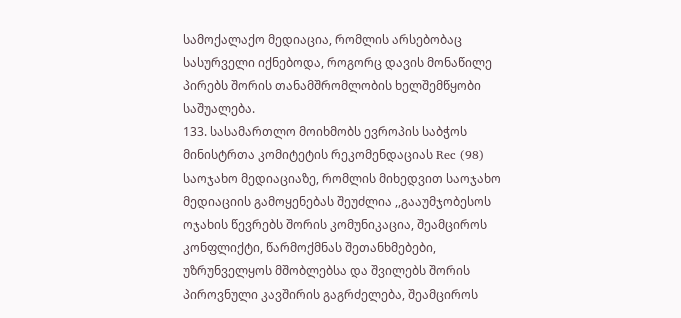სამოქალაქო მედიაცია, რომლის არსებობაც სასურველი იქნებოდა, როგორც დავის მონაწილე პირებს შორის თანამშრომლობის ხელშემწყობი საშუალება.
133. სასამართლო მოიხმობს ევროპის საბჭოს მინისტრთა კომიტეტის რეკომენდაციას Rec (98) საოჯახო მედიაციაზე, რომლის მიხედვით საოჯახო მედიაციის გამოყენებას შეუძლია ,,გააუმჯობესოს ოჯახის წევრებს შორის კომუნიკაცია, შეამციროს კონფლიქტი, წარმოქმნას შეთანხმებები, უზრუნველყოს მშობლებსა და შვილებს შორის პიროვნული კავშირის გაგრძელება, შეამციროს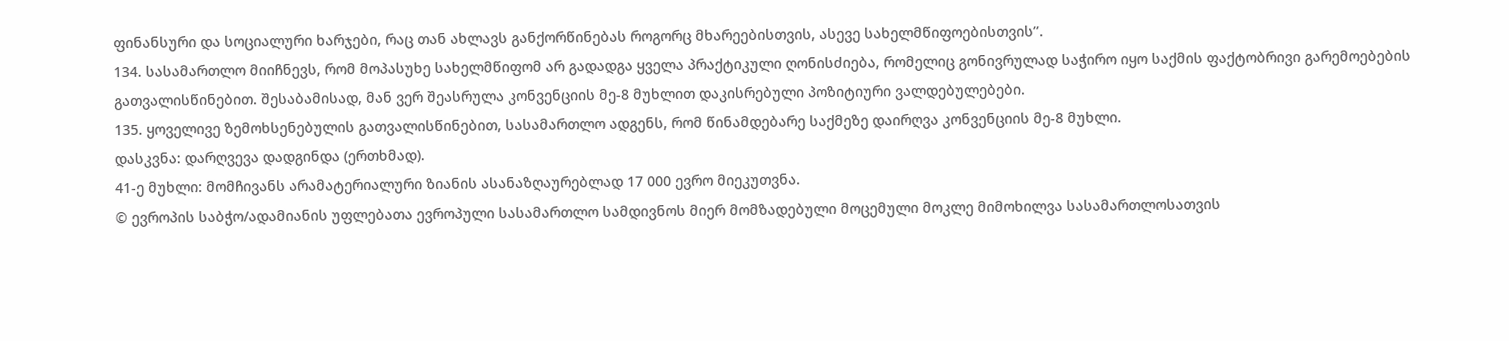ფინანსური და სოციალური ხარჯები, რაც თან ახლავს განქორწინებას როგორც მხარეებისთვის, ასევე სახელმწიფოებისთვის’’.
134. სასამართლო მიიჩნევს, რომ მოპასუხე სახელმწიფომ არ გადადგა ყველა პრაქტიკული ღონისძიება, რომელიც გონივრულად საჭირო იყო საქმის ფაქტობრივი გარემოებების გათვალისწინებით. შესაბამისად, მან ვერ შეასრულა კონვენციის მე-8 მუხლით დაკისრებული პოზიტიური ვალდებულებები.
135. ყოველივე ზემოხსენებულის გათვალისწინებით, სასამართლო ადგენს, რომ წინამდებარე საქმეზე დაირღვა კონვენციის მე-8 მუხლი.
დასკვნა: დარღვევა დადგინდა (ერთხმად).
41-ე მუხლი: მომჩივანს არამატერიალური ზიანის ასანაზღაურებლად 17 000 ევრო მიეკუთვნა.
© ევროპის საბჭო/ადამიანის უფლებათა ევროპული სასამართლო სამდივნოს მიერ მომზადებული მოცემული მოკლე მიმოხილვა სასამართლოსათვის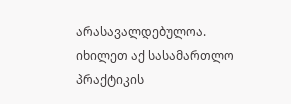არასავალდებულოა.
იხილეთ აქ სასამართლო პრაქტიკის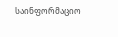საინფორმაციო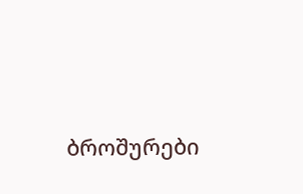ბროშურები